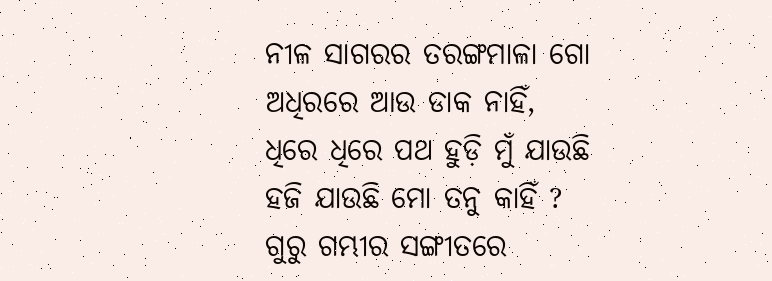ନୀଳ ସାଗରର ତରଙ୍ଗମାଳା ଗୋ
ଅଧିରରେ ଆଉ ଡାକ ନାହିଁ,
ଧିରେ ଧିରେ ପଥ ହୁଡ଼ି ମୁଁ ଯାଉଛି
ହଜି ଯାଉଛି ମୋ ତନୁ କାହିଁ ?
ଗୁରୁ ଗମ୍ଭୀର ସଙ୍ଗୀତରେ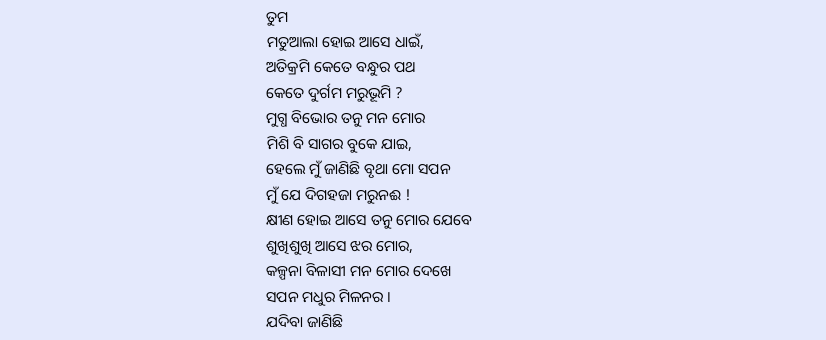ତୁମ
ମତୁଆଲା ହୋଇ ଆସେ ଧାଇଁ,
ଅତିକ୍ରମି କେତେ ବନ୍ଧୁର ପଥ
କେତେ ଦୁର୍ଗମ ମରୁଭୂମି ?
ମୁଗ୍ଧ ବିଭୋର ତନୁ ମନ ମୋର
ମିଶି ବି ସାଗର ବୁକେ ଯାଇ,
ହେଲେ ମୁଁ ଜାଣିଛି ବୃଥା ମୋ ସପନ
ମୁଁ ଯେ ଦିଗହଜା ମରୁନଈ !
କ୍ଷୀଣ ହୋଇ ଆସେ ତନୁ ମୋର ଯେବେ
ଶୁଖିଶୁଖି ଆସେ ଝର ମୋର,
କଳ୍ପନା ବିଳାସୀ ମନ ମୋର ଦେଖେ
ସପନ ମଧୁର ମିଳନର ।
ଯଦିବା ଜାଣିଛି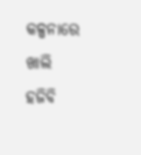କଳ୍ପନାରେ ଖାଲି
ହଜିବି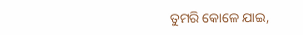ତୁମରି କୋଳେ ଯାଇ,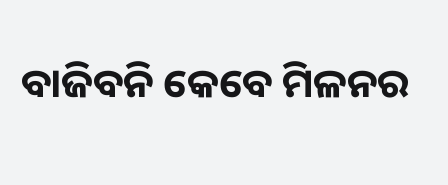ବାଜିବନି କେବେ ମିଳନର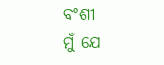ବଂଶୀ
ମୁଁ ଯେ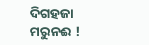ଦିଗହଜା ମରୁନଈ !